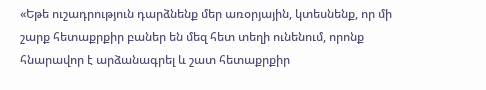«Եթե ուշադրություն դարձնենք մեր առօրյային, կտեսնենք, որ մի շարք հետաքրքիր բաներ են մեզ հետ տեղի ունենում, որոնք հնարավոր է արձանագրել և շատ հետաքրքիր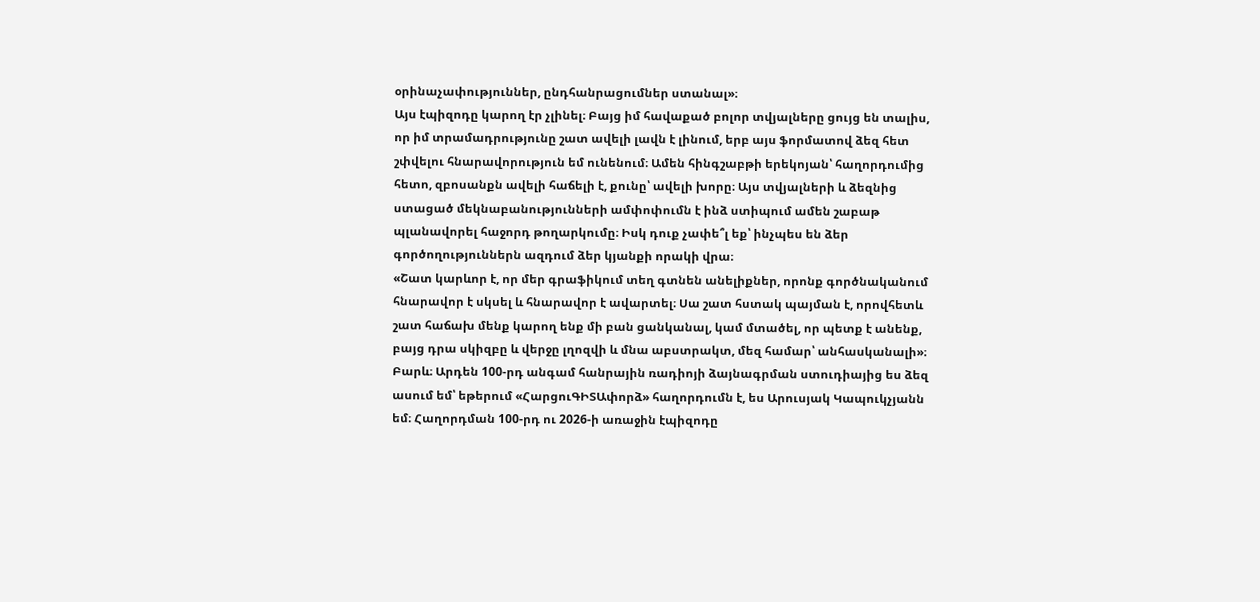օրինաչափություններ, ընդհանրացումներ ստանալ»։
Այս էպիզոդը կարող էր չլինել։ Բայց իմ հավաքած բոլոր տվյալները ցույց են տալիս, որ իմ տրամադրությունը շատ ավելի լավն է լինում, երբ այս ֆորմատով ձեզ հետ շփվելու հնարավորություն եմ ունենում։ Ամեն հինգշաբթի երեկոյան՝ հաղորդումից հետո, զբոսանքն ավելի հաճելի է, քունը՝ ավելի խորը։ Այս տվյալների և ձեզնից ստացած մեկնաբանությունների ամփոփումն է ինձ ստիպում ամեն շաբաթ պլանավորել հաջորդ թողարկումը։ Իսկ դուք չափե՞լ եք՝ ինչպես են ձեր գործողություններն ազդում ձեր կյանքի որակի վրա։
«Շատ կարևոր է, որ մեր գրաֆիկում տեղ գտնեն անելիքներ, որոնք գործնականում հնարավոր է սկսել և հնարավոր է ավարտել։ Սա շատ հստակ պայման է, որովհետև շատ հաճախ մենք կարող ենք մի բան ցանկանալ, կամ մտածել, որ պետք է անենք, բայց դրա սկիզբը և վերջը լղոզվի և մնա աբստրակտ, մեզ համար՝ անհասկանալի»։
Բարև։ Արդեն 100-րդ անգամ հանրային ռադիոյի ձայնագրման ստուդիայից ես ձեզ ասում եմ՝ եթերում «ՀարցուԳԻՏԱփորձ» հաղորդումն է, ես Արուսյակ Կապուկչյանն եմ։ Հաղորդման 100-րդ ու 2026-ի առաջին էպիզոդը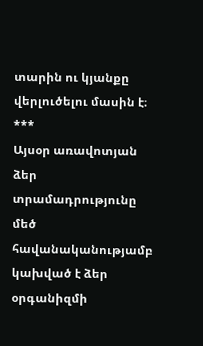տարին ու կյանքը վերլուծելու մասին է։
***
Այսօր առավոտյան ձեր տրամադրությունը մեծ հավանականությամբ կախված է ձեր օրգանիզմի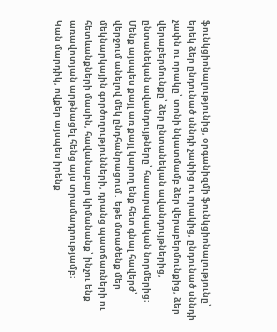ֆունկցիոնալությունից, օրգանիզմի ֆունկցիոնալությունը՝ երեկ ձեր ընդունած սննդի չափից ու որակից, ընդունած սննդի չափն ու որակը՝ տոնի նկատմամբ ձեր վերաբերմունքից, ձեր վերաբերմունքը՝ ձեր ընտանեկան ավանդույթներից, ընտանեկան ավանդույթները՝ հասարակական նորմերից։ Մենք այսպես քայլ առ քայլ կարող ենք հետ գնալ հավերժ՝ վերջում անելով մեկ ընդհանրացում․ եթե մտածենք մեր մեկնարկային գործողությունների, դրանց պատճառների ու հետևանքների մասին, հավանաբար կիմանանք՝ ինչու ենք առավոտյան արթնացել հենց այս տրամադրությամբ։
Կան մարդիկ, ովքեր այսպես իրենք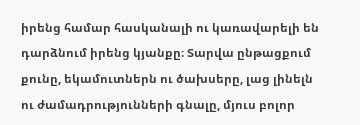իրենց համար հասկանալի ու կառավարելի են դարձնում իրենց կյանքը։ Տարվա ընթացքում քունը, եկամուտներն ու ծախսերը, լաց լինելն ու ժամադրությունների գնալը, մյուս բոլոր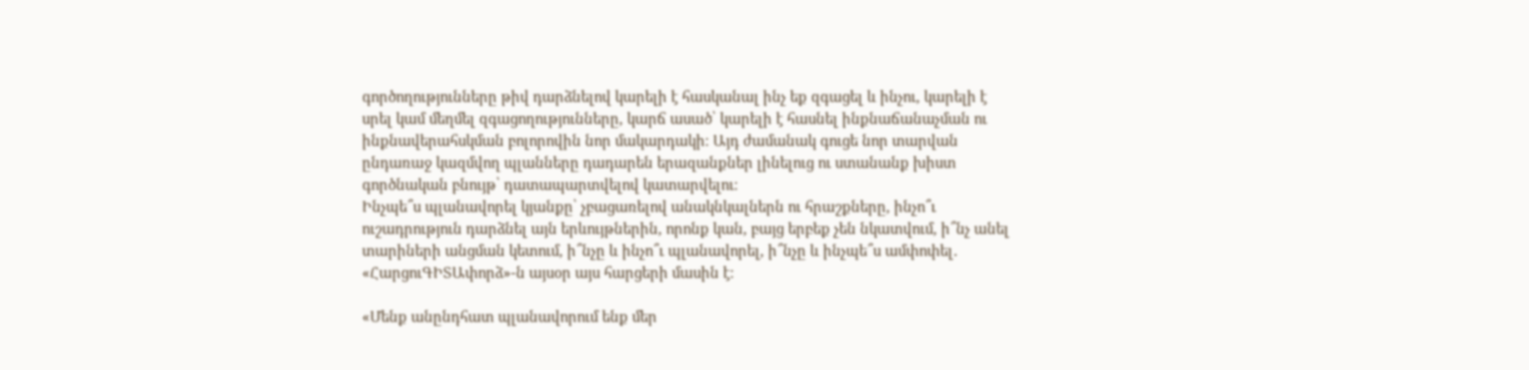գործողությունները թիվ դարձնելով կարելի է հասկանալ ինչ եք զգացել և ինչու, կարելի է սրել կամ մեղմել զգացողությունները, կարճ ասած՝ կարելի է հասնել ինքնաճանաչման ու ինքնավերահսկման բոլորովին նոր մակարդակի։ Այդ ժամանակ գուցե նոր տարվան ընդառաջ կազմվող պլանները դադարեն երազանքներ լինելուց ու ստանանք խիստ գործնական բնույթ՝ դատապարտվելով կատարվելու։
Ինչպե՞ս պլանավորել կյանքը՝ չբացառելով անակնկալներն ու հրաշքները, ինչո՞ւ ուշադրություն դարձնել այն երևույթներին, որոնք կան, բայց երբեք չեն նկատվում, ի՞նչ անել տարիների անցման կետում, ի՞նչը և ինչո՞ւ պլանավորել, ի՞նչը և ինչպե՞ս ամփոփել․ «ՀարցուԳԻՏԱփորձ»-ն այսօր այս հարցերի մասին է։

«Մենք անընդհատ պլանավորում ենք մեր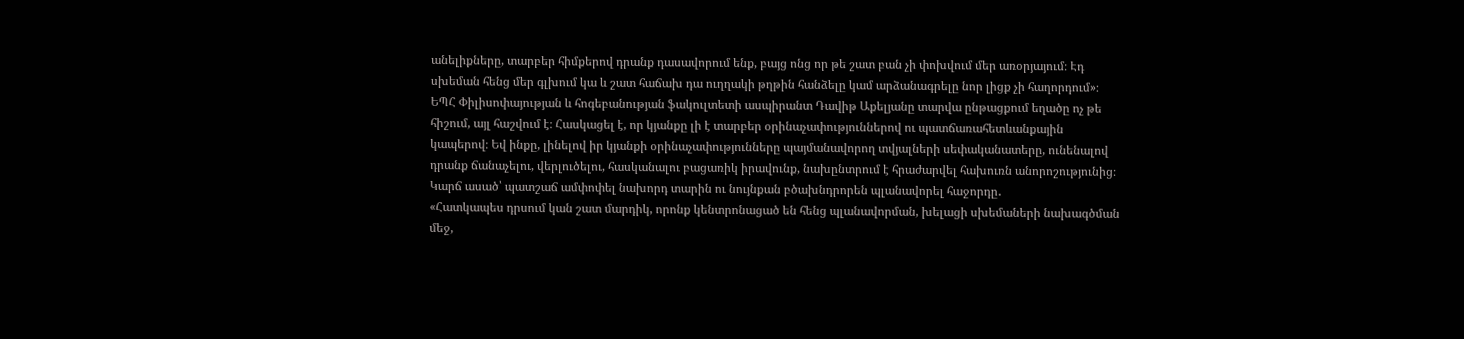անելիքները, տարբեր հիմքերով դրանք դասավորում ենք, բայց ոնց որ թե շատ բան չի փոխվում մեր առօրյայում։ Էդ սխեման հենց մեր գլխում կա և շատ հաճախ դա ուղղակի թղթին հանձելը կամ արձանագրելը նոր լիցք չի հաղորդում»։
ԵՊՀ Փիլիսոփայության և հոգեբանության ֆակուլտետի ասպիրանտ Դավիթ Աքելյանը տարվա ընթացքում եղածը ոչ թե հիշում, այլ հաշվում է։ Հասկացել է, որ կյանքը լի է տարբեր օրինաչափություններով ու պատճառահետևանքային կապերով։ Եվ ինքը, լինելով իր կյանքի օրինաչափությունները պայմանավորող տվյալների սեփականատերը, ունենալով դրանք ճանաչելու, վերլուծելու, հասկանալու բացառիկ իրավունք, նախընտրում է հրաժարվել հախուռն անորոշությունից։ Կարճ ասած՝ պատշաճ ամփոփել նախորդ տարին ու նույնքան բծախնդրորեն պլանավորել հաջորդը․
«Հատկապես դրսում կան շատ մարդիկ, որոնք կենտրոնացած են հենց պլանավորման, խելացի սխեմաների նախագծման մեջ,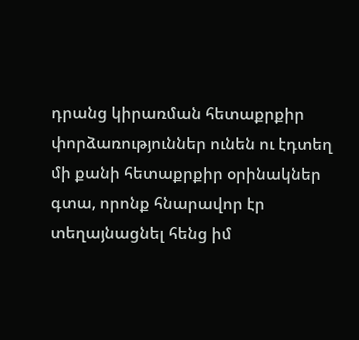դրանց կիրառման հետաքրքիր փորձառություններ ունեն ու էդտեղ մի քանի հետաքրքիր օրինակներ գտա, որոնք հնարավոր էր տեղայնացնել հենց իմ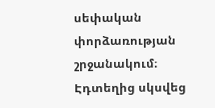սեփական փորձառության շրջանակում։ Էդտեղից սկսվեց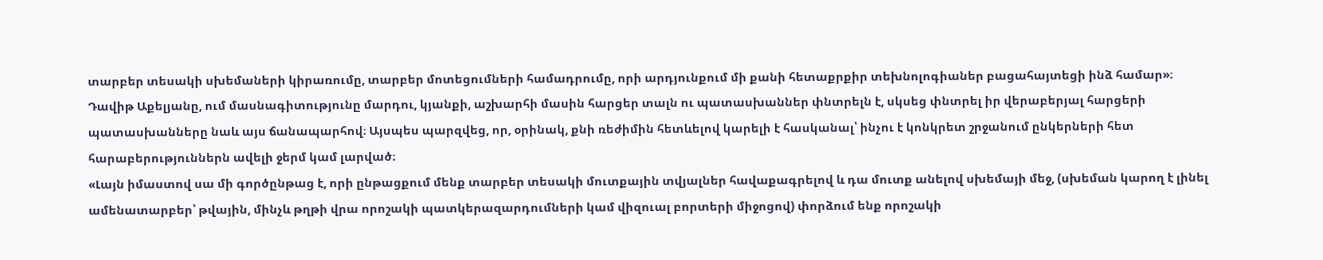տարբեր տեսակի սխեմաների կիրառումը, տարբեր մոտեցումների համադրումը, որի արդյունքում մի քանի հետաքրքիր տեխնոլոգիաներ բացահայտեցի ինձ համար»։
Դավիթ Աքելյանը, ում մասնագիտությունը մարդու, կյանքի, աշխարհի մասին հարցեր տալն ու պատասխաններ փնտրելն է, սկսեց փնտրել իր վերաբերյալ հարցերի պատասխանները նաև այս ճանապարհով։ Այսպես պարզվեց, որ, օրինակ, քնի ռեժիմին հետևելով կարելի է հասկանալ՝ ինչու է կոնկրետ շրջանում ընկերների հետ հարաբերություններն ավելի ջերմ կամ լարված։
«Լայն իմաստով սա մի գործընթաց է, որի ընթացքում մենք տարբեր տեսակի մուտքային տվյալներ հավաքագրելով և դա մուտք անելով սխեմայի մեջ, (սխեման կարող է լինել ամենատարբեր՝ թվային, մինչև թղթի վրա որոշակի պատկերազարդումների կամ վիզուալ բորտերի միջոցով) փորձում ենք որոշակի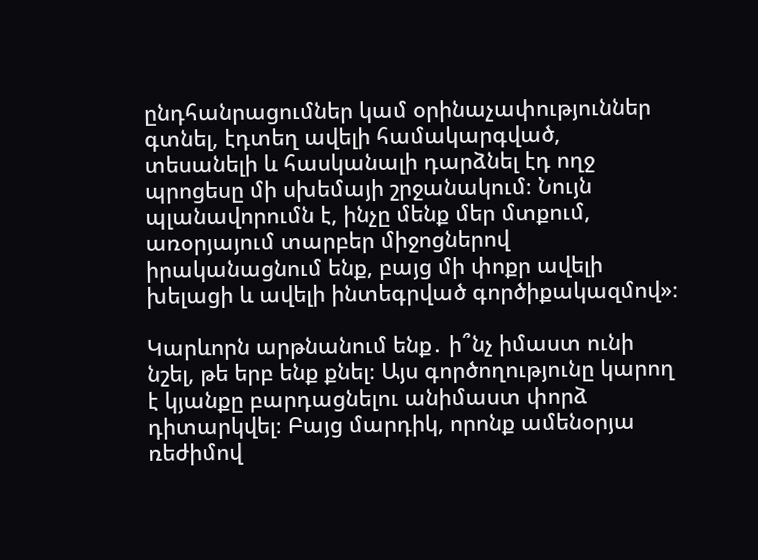ընդհանրացումներ կամ օրինաչափություններ գտնել, էդտեղ ավելի համակարգված, տեսանելի և հասկանալի դարձնել էդ ողջ պրոցեսը մի սխեմայի շրջանակում։ Նույն պլանավորումն է, ինչը մենք մեր մտքում, առօրյայում տարբեր միջոցներով իրականացնում ենք, բայց մի փոքր ավելի խելացի և ավելի ինտեգրված գործիքակազմով»։

Կարևորն արթնանում ենք․ ի՞նչ իմաստ ունի նշել, թե երբ ենք քնել։ Այս գործողությունը կարող է կյանքը բարդացնելու անիմաստ փորձ դիտարկվել։ Բայց մարդիկ, որոնք ամենօրյա ռեժիմով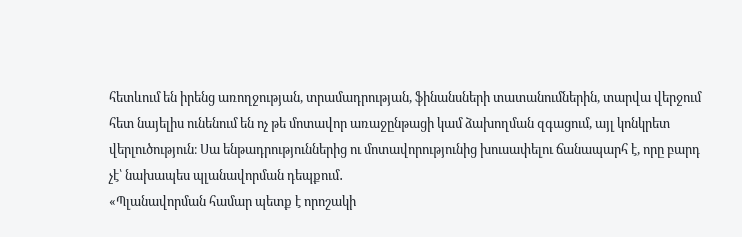հետևում են իրենց առողջության, տրամադրության, ֆինանսների տատանումներին, տարվա վերջում հետ նայելիս ունենում են ոչ թե մոտավոր առաջընթացի կամ ձախողման զգացում, այլ կոնկրետ վերլուծություն։ Սա ենթադրություններից ու մոտավորությունից խուսափելու ճանապարհ է, որը բարդ չէ՝ նախապես պլանավորման դեպքում․
«Պլանավորման համար պետք է որոշակի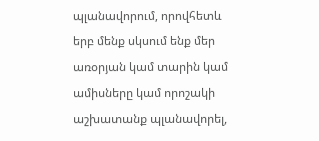պլանավորում, որովհետև երբ մենք սկսում ենք մեր առօրյան կամ տարին կամ ամիսները կամ որոշակի աշխատանք պլանավորել,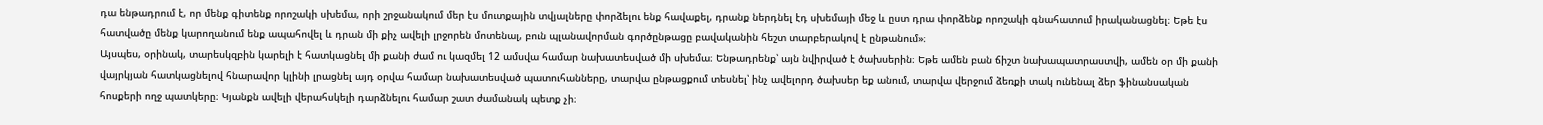դա ենթադրում է, որ մենք գիտենք որոշակի սխեմա, որի շրջանակում մեր էս մուտքային տվյալները փորձելու ենք հավաքել, դրանք ներդնել էդ սխեմայի մեջ և ըստ դրա փորձենք որոշակի գնահատում իրականացնել։ Եթե էս հատվածը մենք կարողանում ենք ապահովել և դրան մի քիչ ավելի լրջորեն մոտենալ, բուն պլանավորման գործընթացը բավականին հեշտ տարբերակով է ընթանում»։
Այսպես, օրինակ, տարեսկզբին կարելի է հատկացնել մի քանի ժամ ու կազմել 12 ամսվա համար նախատեսված մի սխեմա։ Ենթադրենք՝ այն նվիրված է ծախսերին։ Եթե ամեն բան ճիշտ նախապատրաստվի, ամեն օր մի քանի վայրկյան հատկացնելով հնարավոր կլինի լրացնել այդ օրվա համար նախատեսված պատուհանները, տարվա ընթացքում տեսնել՝ ինչ ավելորդ ծախսեր եք անում, տարվա վերջում ձեռքի տակ ունենալ ձեր ֆինանսական հոսքերի ողջ պատկերը։ Կյանքն ավելի վերահսկելի դարձնելու համար շատ ժամանակ պետք չի։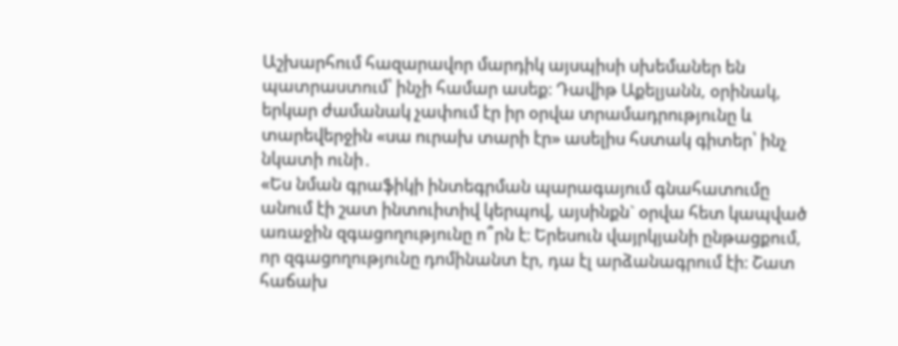Աշխարհում հազարավոր մարդիկ այսպիսի սխեմաներ են պատրաստում՝ ինչի համար ասեք։ Դավիթ Աքելյանն, օրինակ, երկար ժամանակ չափում էր իր օրվա տրամադրությունը և տարեվերջին «սա ուրախ տարի էր» ասելիս հստակ գիտեր՝ ինչ նկատի ունի․
«Ես նման գրաֆիկի ինտեգրման պարագայում գնահատումը անում էի շատ ինտուիտիվ կերպով, այսինքն` օրվա հետ կապված առաջին զգացողությունը ո՞րն է։ Երեսուն վայրկյանի ընթացքում, որ զգացողությունը դոմինանտ էր, դա էլ արձանագրում էի։ Շատ հաճախ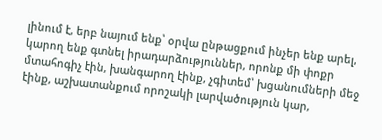լինում է, երբ նայում ենք՝ օրվա ընթացքում ինչեր ենք արել, կարող ենք գտնել իրադարձություններ, որոնք մի փոքր մտահոգիչ էին, խանգարող էինք, չգիտեմ՝ խցանումների մեջ էինք, աշխատանքում որոշակի լարվածություն կար,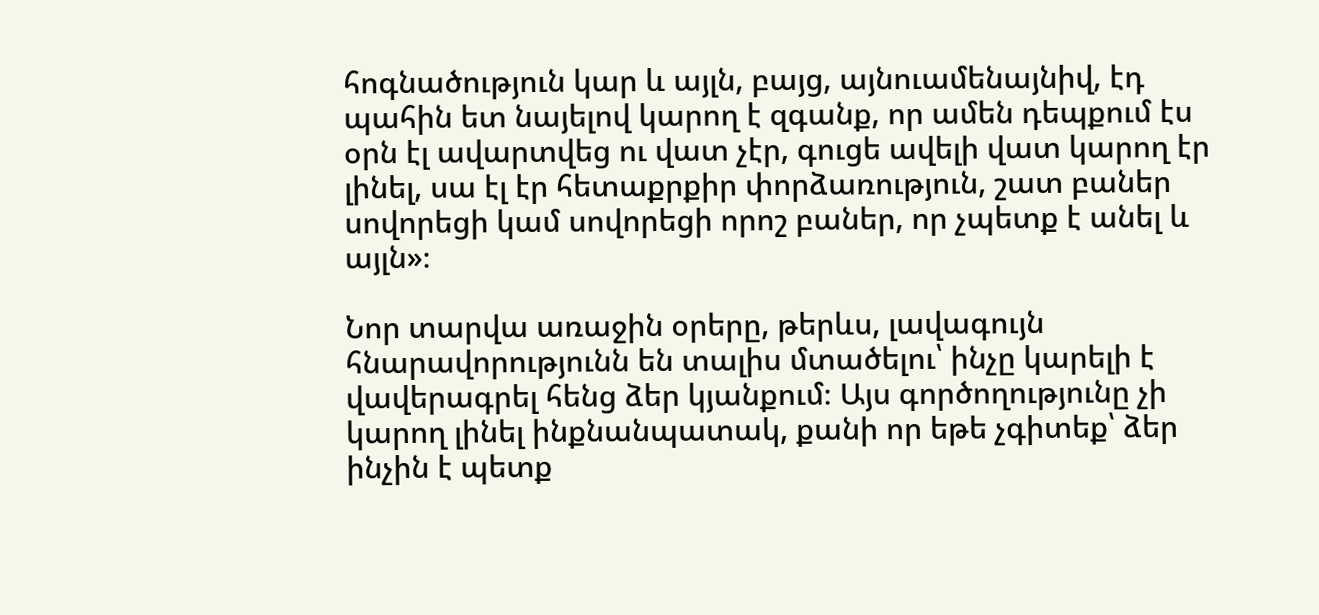հոգնածություն կար և այլն, բայց, այնուամենայնիվ, էդ պահին ետ նայելով կարող է զգանք, որ ամեն դեպքում էս օրն էլ ավարտվեց ու վատ չէր, գուցե ավելի վատ կարող էր լինել, սա էլ էր հետաքրքիր փորձառություն, շատ բաներ սովորեցի կամ սովորեցի որոշ բաներ, որ չպետք է անել և այլն»։

Նոր տարվա առաջին օրերը, թերևս, լավագույն հնարավորությունն են տալիս մտածելու՝ ինչը կարելի է վավերագրել հենց ձեր կյանքում։ Այս գործողությունը չի կարող լինել ինքնանպատակ, քանի որ եթե չգիտեք՝ ձեր ինչին է պետք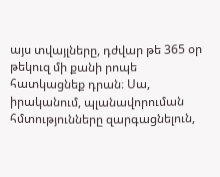այս տվայլները, դժվար թե 365 օր թեկուզ մի քանի րոպե հատկացնեք դրան։ Սա, իրականում, պլանավորուման հմտությունները զարգացնելուն,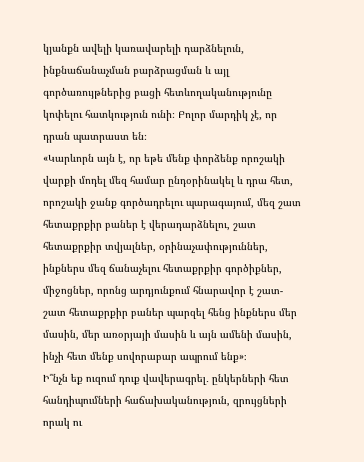կյանքն ավելի կառավարելի դարձնելուն, ինքնաճանաչման բարձրացման և այլ գործառույթներից բացի հետևողականությունը կոփելու հատկություն ունի։ Բոլոր մարդիկ չէ, որ դրան պատրաստ են։
«Կարևորն այն է, որ եթե մենք փորձենք որոշակի վարքի մոդել մեզ համար ընդօրինակել և դրա հետ, որոշակի ջանք գործադրելու պարագայում, մեզ շատ հետաքրքիր բաներ է վերադարձնելու, շատ հետաքրքիր տվյալներ, օրինաչափություններ, ինքներս մեզ ճանաչելու հետաքրքիր գործիքներ, միջոցներ, որոնց արդյունքում հնարավոր է շատ-շատ հետաքրքիր բաներ պարզել հենց ինքներս մեր մասին, մեր առօրյայի մասին և այն ամենի մասին, ինչի հետ մենք սովորաբար ապրում ենք»։
Ի՞նչն եք ուզում դուք վավերագրել․ ընկերների հետ հանդիպումների հաճախականություն, զրույցների որակ ու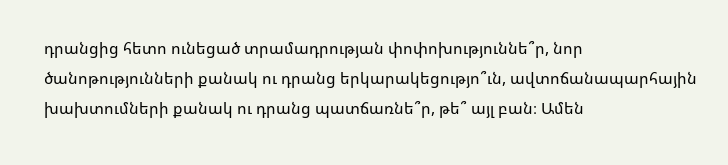դրանցից հետո ունեցած տրամադրության փոփոխություննե՞ր, նոր ծանոթությունների քանակ ու դրանց երկարակեցությո՞ւն, ավտոճանապարհային խախտումների քանակ ու դրանց պատճառնե՞ր, թե՞ այլ բան։ Ամեն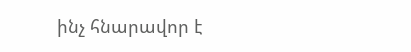ինչ հնարավոր է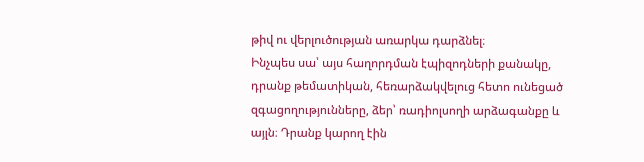թիվ ու վերլուծության առարկա դարձնել։
Ինչպես սա՝ այս հաղորդման էպիզոդների քանակը, դրանք թեմատիկան, հեռարձակվելուց հետո ունեցած զգացողությունները, ձեր՝ ռադիոլսողի արձագանքը և այլն։ Դրանք կարող էին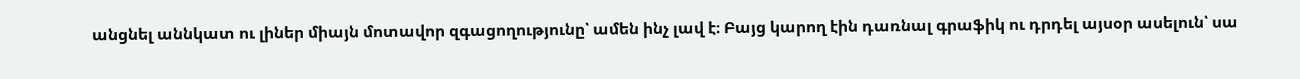անցնել աննկատ ու լիներ միայն մոտավոր զգացողությունը՝ ամեն ինչ լավ է։ Բայց կարող էին դառնալ գրաֆիկ ու դրդել այսօր ասելուն՝ սա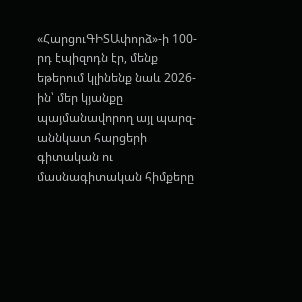«ՀարցուԳԻՏԱփորձ»-ի 100-րդ էպիզոդն էր, մենք եթերում կլինենք նաև 2026-ին՝ մեր կյանքը պայմանավորող այլ պարզ-աննկատ հարցերի գիտական ու մասնագիտական հիմքերը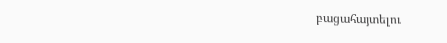բացահայտելու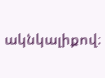ակնկալիքով։